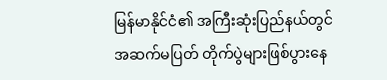မြန်မာနိုင်ငံ၏ အကြီးဆုံးပြည်နယ်တွင် အဆက်မပြတ် တိုက်ပွဲများဖြစ်ပွားနေ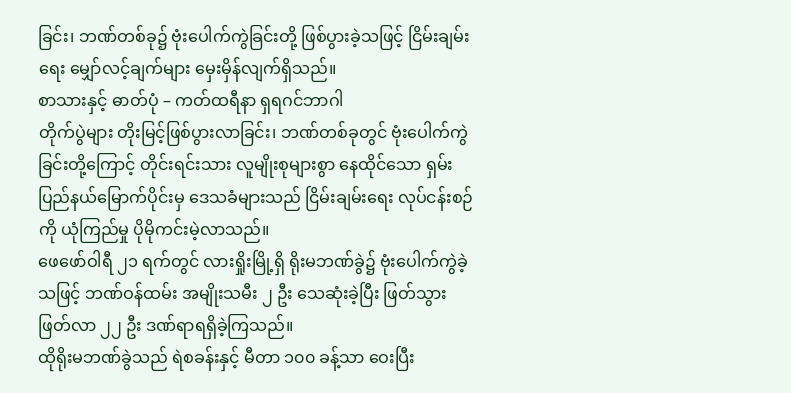ခြင်း၊ ဘဏ်တစ်ခု၌ ဗုံးပေါက်ကွဲခြင်းတို့ ဖြစ်ပွားခဲ့သဖြင့် ငြိမ်းချမ်းရေး မျှော်လင့်ချက်များ မှေးမှိန်လျက်ရှိသည်။
စာသားနှင့် ဓာတ်ပုံ – ကတ်ထရီနာ ရှရဂင်ဘာဂါ
တိုက်ပွဲများ တိုးမြင့်ဖြစ်ပွားလာခြင်း၊ ဘဏ်တစ်ခုတွင် ဗုံးပေါက်ကွဲခြင်းတို့ကြောင့် တိုင်းရင်းသား လူမျိုးစုများစွာ နေထိုင်သော ရှမ်းပြည်နယ်မြောက်ပိုင်းမှ ဒေသခံများသည် ငြိမ်းချမ်းရေး လုပ်ငန်းစဉ်ကို ယုံကြည်မှု ပိုမိုကင်းမဲ့လာသည်။
ဖေဖော်ဝါရီ ၂၁ ရက်တွင် လားရှိုးမြို့ရှိ ရိုးမဘဏ်ခွဲ၌ ဗုံးပေါက်ကွဲခဲ့သဖြင့် ဘဏ်ဝန်ထမ်း အမျိုးသမီး ၂ ဦး သေဆုံးခဲ့ပြီး ဖြတ်သွားဖြတ်လာ ၂၂ ဦး ဒဏ်ရာရရှိခဲ့ကြသည်။
ထိုရိုးမဘဏ်ခွဲသည် ရဲစခန်းနှင့် မီတာ ၁၀၀ ခန့်သာ ဝေးပြီး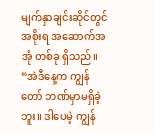မျက်နှာချင်းဆိုင်တွင် အစိုးရ အဆောက်အအုံ တစ်ခု ရှိသည်။
“အဲဒီနေ့က ကျွန်တော် ဘဏ်မှာမရှိခဲ့ဘူး။ ဒါပေမဲ့ ကျွန်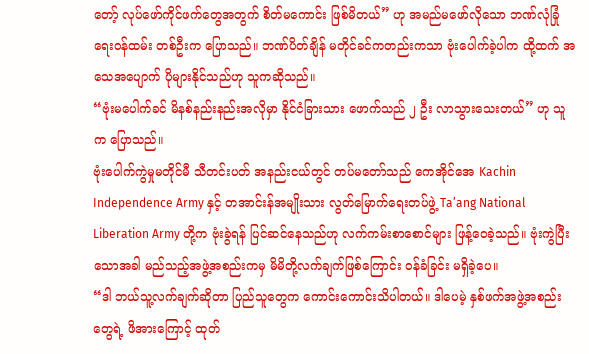တော့် လုပ်ဖော်ကိုင်ဖက်တွေအတွက် စိတ်မကောင်း ဖြစ်မိတယ်” ဟု အမည်မဖော်လိုသော ဘဏ်လုံခြုံရေးဝန်ထမ်း တစ်ဦးက ပြောသည်။ ဘဏ်ပိတ်ချိန် မတိုင်ခင်ကတည်းကသာ ဗုံးပေါက်ခဲ့ပါက ထို့ထက် အသေအပျောက် ပိုများနိုင်သည်ဟု သူကဆိုသည်။
“ဗုံးမပေါက်ခင် မိနစ်နည်းနည်းအလိုမှာ နိုင်ငံခြားသား ဖောက်သည် ၂ ဦး လာသွားသေးတယ်” ဟု သူက ပြောသည်။
ဗုံးပေါက်ကွဲမှုမတိုင်မီ သီတင်းပတ် အနည်းငယ်တွင် တပ်မတော်သည် ကေအိုင်အေ Kachin Independence Army နှင့် တအာင်းန်အမျိုးသား လွတ်မြောက်ရေးတပ်ဖွဲ့ Ta’ang National Liberation Army တို့က ဗုံးခွဲရန် ပြင်ဆင်နေသည်ဟု လက်ကမ်းစာစောင်များ ဖြန့်ဝေခဲ့သည်။ ဗုံးကွဲပြီးသောအခါ မည်သည့်အဖွဲ့အစည်းကမှ မိမိတို့လက်ချက်ဖြစ်ကြောင်း ဝန်ခံခြင်း မရှိခဲ့ပေ။
“ဒါ ဘယ်သူ့လက်ချက်ဆိုတာ ပြည်သူတွေက ကောင်းကောင်းသိပါတယ်။ ဒါပေမဲ့ နှစ်ဖက်အဖွဲ့အစည်းတွေရဲ့ ဖိအားကြောင့် ထုတ်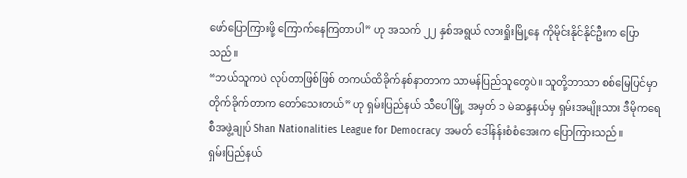ဖော်ပြောကြားဖို့ ကြောက်နေကြတာပါ” ဟု အသက် ၂၂ နှစ်အရွယ် လားရှိုးမြို့နေ ကိုမိုင်းနိုင်နိုင်ဦးက ပြောသည်။
“ဘယ်သူကပဲ လုပ်တာဖြစ်ဖြစ် တကယ်ထိခိုက်နစ်နာတာက သာမန်ပြည်သူတွေပဲ။ သူတို့ဘာသာ စစ်မြေပြင်မှာ တိုက်ခိုက်တာက တော်သေးတယ်” ဟု ရှမ်းပြည်နယ် သီပေါမြို့ အမှတ် ၁ မဲဆန္ဒနယ်မှ ရှမ်းအမျိုးသား ဒီမိုကရေစီအဖွဲ့ချုပ် Shan Nationalities League for Democracy အမတ် ဒေါ်နန်းစံစံအေးက ပြောကြားသည်။
ရှမ်းပြည်နယ်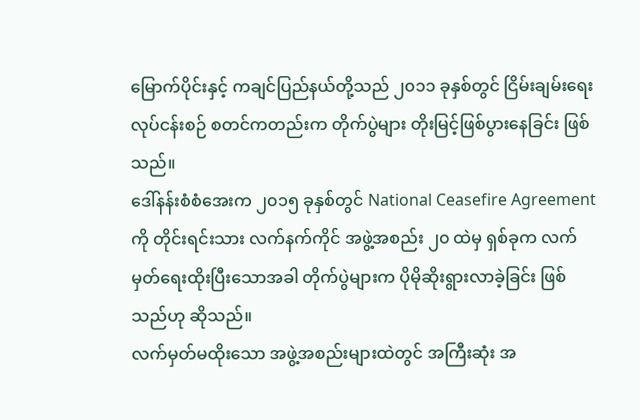မြောက်ပိုင်းနှင့် ကချင်ပြည်နယ်တို့သည် ၂၀၁၁ ခုနှစ်တွင် ငြိမ်းချမ်းရေး လုပ်ငန်းစဉ် စတင်ကတည်းက တိုက်ပွဲများ တိုးမြင့်ဖြစ်ပွားနေခြင်း ဖြစ်သည်။
ဒေါ်နန်းစံစံအေးက ၂၀၁၅ ခုနှစ်တွင် National Ceasefire Agreement ကို တိုင်းရင်းသား လက်နက်ကိုင် အဖွဲ့အစည်း ၂၀ ထဲမှ ရှစ်ခုက လက်မှတ်ရေးထိုးပြီးသောအခါ တိုက်ပွဲများက ပိုမိုဆိုးရွားလာခဲ့ခြင်း ဖြစ်သည်ဟု ဆိုသည်။
လက်မှတ်မထိုးသော အဖွဲ့အစည်းများထဲတွင် အကြီးဆုံး အ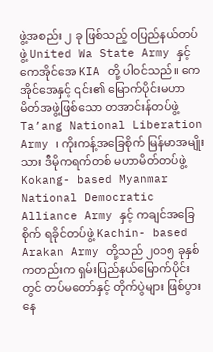ဖွဲ့အစည်း ၂ ခု ဖြစ်သည့် ဝပြည်နယ်တပ်ဖွဲ့ United Wa State Army နှင့် ကေအိုင်အေ KIA တို့ ပါဝင်သည်။ ကေအိုင်အေနှင့် ၎င်း၏ မြောက်ပိုင်းမဟာမိတ်အဖွဲ့ဖြစ်သော တအာင်းန်တပ်ဖွဲ့ Ta’ang National Liberation Army ၊ ကိုးကန့်အခြေစိုက် မြန်မာအမျိုးသား ဒီမိုကရက်တစ် မဟာမိတ်တပ်ဖွဲ့ Kokang- based Myanmar National Democratic Alliance Army နှင့် ကချင်အခြေစိုက် ရခိုင်တပ်ဖွဲ့ Kachin- based Arakan Army တို့သည် ၂၀၁၅ ခုနှစ်ကတည်းက ရှမ်းပြည်နယ်မြောက်ပိုင်းတွင် တပ်မတော်နှင့် တိုက်ပွဲများ ဖြစ်ပွားနေ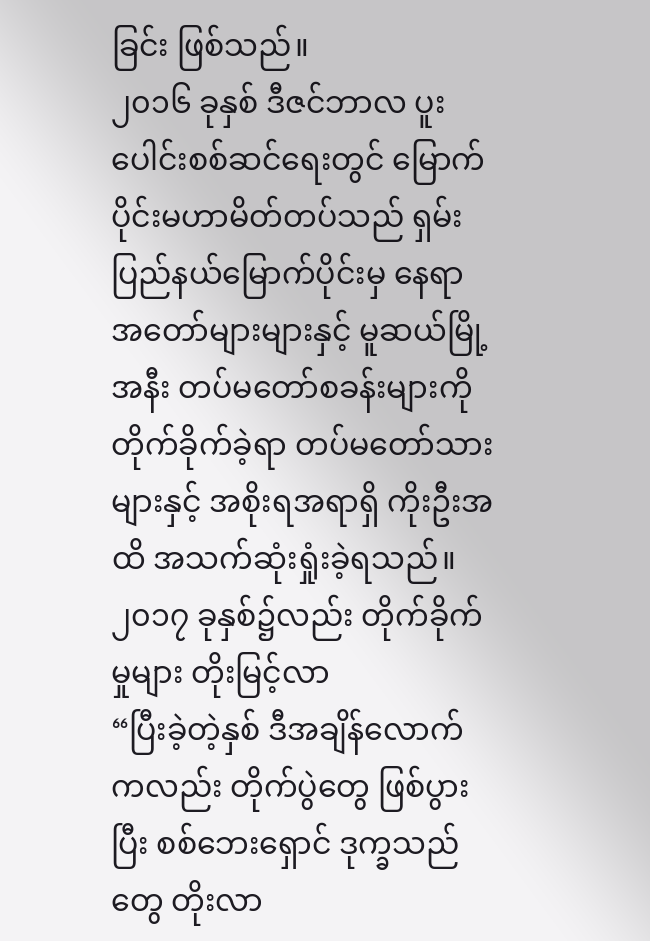ခြင်း ဖြစ်သည်။
၂၀၁၆ ခုနှစ် ဒီဇင်ဘာလ ပူးပေါင်းစစ်ဆင်ရေးတွင် မြောက်ပိုင်းမဟာမိတ်တပ်သည် ရှမ်းပြည်နယ်မြောက်ပိုင်းမှ နေရာအတော်များများနှင့် မူဆယ်မြို့အနီး တပ်မတော်စခန်းများကို တိုက်ခိုက်ခဲ့ရာ တပ်မတော်သားများနှင့် အစိုးရအရာရှိ ကိုးဦးအထိ အသက်ဆုံးရှုံးခဲ့ရသည်။
၂၀၁၇ ခုနှစ်၌လည်း တိုက်ခိုက်မှုများ တိုးမြင့်လာ
“ပြီးခဲ့တဲ့နှစ် ဒီအချိန်လောက်ကလည်း တိုက်ပွဲတွေ ဖြစ်ပွားပြီး စစ်ဘေးရှောင် ဒုက္ခသည်တွေ တိုးလာ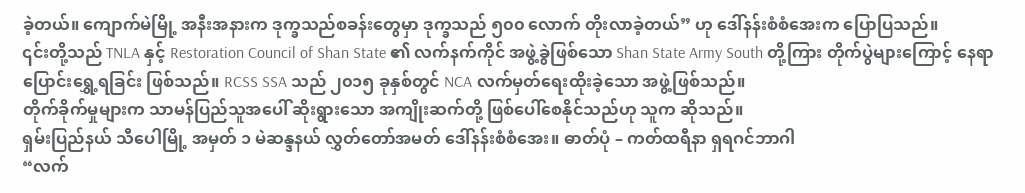ခဲ့တယ်။ ကျောက်မဲမြို့ အနီးအနားက ဒုက္ခသည်စခန်းတွေမှာ ဒုက္ခသည် ၅၀၀ လောက် တိုးလာခဲ့တယ်” ဟု ဒေါ်နန်းစံစံအေးက ပြောပြသည်။
၎င်းတို့သည် TNLA နှင့် Restoration Council of Shan State ၏ လက်နက်ကိုင် အဖွဲ့ခွဲဖြစ်သော Shan State Army South တို့ကြား တိုက်ပွဲများကြောင့် နေရာပြောင်းရွှေ့ရခြင်း ဖြစ်သည်။ RCSS SSA သည် ၂၀၁၅ ခုနှစ်တွင် NCA လက်မှတ်ရေးထိုးခဲ့သော အဖွဲ့ဖြစ်သည်။
တိုက်ခိုက်မှုများက သာမန်ပြည်သူအပေါ် ဆိုးရွားသော အကျိုးဆက်တို့ ဖြစ်ပေါ်စေနိုင်သည်ဟု သူက ဆိုသည်။
ရှမ်းပြည်နယ် သီပေါမြို့ အမှတ် ၁ မဲဆန္ဒနယ် လွှတ်တော်အမတ် ဒေါ်နန်းစံစံအေး။ ဓာတ်ပုံ – ကတ်ထရီနာ ရှရဂင်ဘာဂါ
“လက်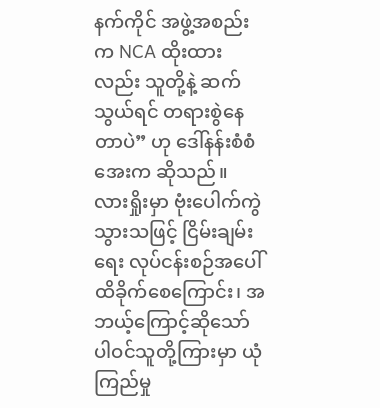နက်ကိုင် အဖွဲ့အစည်းက NCA ထိုးထားလည်း သူတို့နဲ့ ဆက်သွယ်ရင် တရားစွဲနေတာပဲ” ဟု ဒေါ်နန်းစံစံအေးက ဆိုသည်။
လားရှိုးမှာ ဗုံးပေါက်ကွဲသွားသဖြင့် ငြိမ်းချမ်းရေး လုပ်ငန်းစဉ်အပေါ် ထိခိုက်စေကြောင်း၊ အဘယ့်ကြောင့်ဆိုသော် ပါဝင်သူတို့ကြားမှာ ယုံကြည်မှု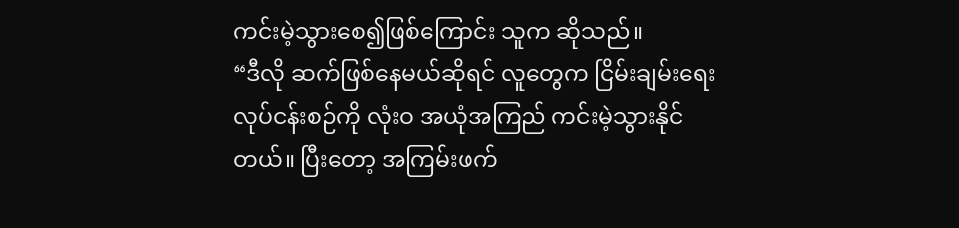ကင်းမဲ့သွားစေ၍ဖြစ်ကြောင်း သူက ဆိုသည်။
“ဒီလို ဆက်ဖြစ်နေမယ်ဆိုရင် လူတွေက ငြိမ်းချမ်းရေး လုပ်ငန်းစဉ်ကို လုံးဝ အယုံအကြည် ကင်းမဲ့သွားနိုင်တယ်။ ပြီးတော့ အကြမ်းဖက်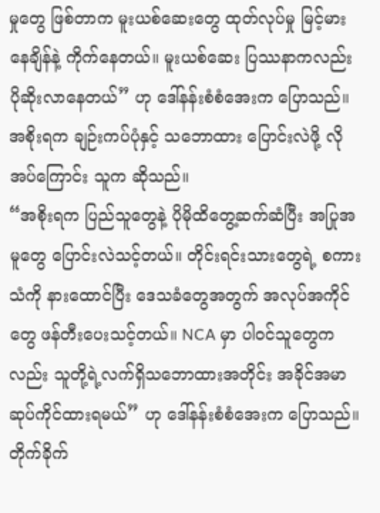မှုတွေ ဖြစ်တာက မူးယစ်ဆေးတွေ ထုတ်လုပ်မှု မြင့်မားနေချိန်နဲ့ ကိုက်နေတယ်။ မူးယစ်ဆေး ပြဿနာကလည်း ပိုဆိုးလာနေတယ်” ဟု ဒေါ်နန်းစံစံအေးက ပြောသည်။
အစိုးရက ချဉ်းကပ်ပုံနှင့် သဘောထား ပြောင်းလဲဖို့ လိုအပ်ကြောင်း သူက ဆိုသည်။
“အစိုးရက ပြည်သူတွေနဲ့ ပိုမိုထိတွေ့ဆက်ဆံပြီး အပြုအမူတွေ ပြောင်းလဲသင့်တယ်။ တိုင်းရင်းသားတွေရဲ့ စကားသံကို နားထောင်ပြီး ဒေသခံတွေအတွက် အလုပ်အကိုင်တွေ ဖန်တီးပေးသင့်တယ်။ NCA မှာ ပါဝင်သူတွေကလည်း သူတို့ရဲ့လက်ရှိသဘောထားအတိုင်း အခိုင်အမာ ဆုပ်ကိုင်ထားရမယ်” ဟု ဒေါ်နန်းစံစံအေးက ပြောသည်။
တိုက်ခိုက်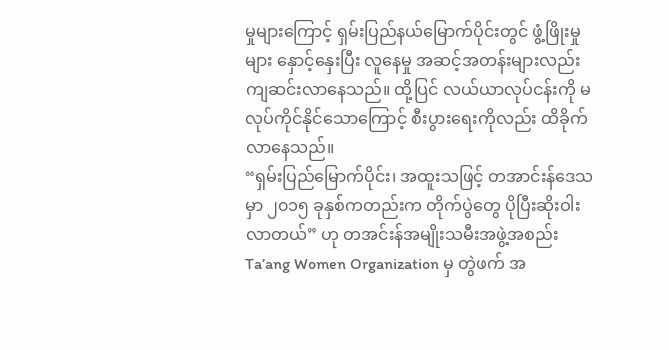မှုများကြောင့် ရှမ်းပြည်နယ်မြောက်ပိုင်းတွင် ဖွံ့ဖြိုးမှုများ နှောင့်နှေးပြီး လူနေမှု အဆင့်အတန်းများလည်း ကျဆင်းလာနေသည်။ ထို့ပြင် လယ်ယာလုပ်ငန်းကို မလုပ်ကိုင်နိုင်သောကြောင့် စီးပွားရေးကိုလည်း ထိခိုက်လာနေသည်။
“ရှမ်းပြည်မြောက်ပိုင်း၊ အထူးသဖြင့် တအာင်းန်ဒေသမှာ ၂၀၁၅ ခုနှစ်ကတည်းက တိုက်ပွဲတွေ ပိုပြီးဆိုးဝါးလာတယ်” ဟု တအင်းန်အမျိုးသမီးအဖွဲ့အစည်း Ta’ang Women Organization မှ တွဲဖက် အ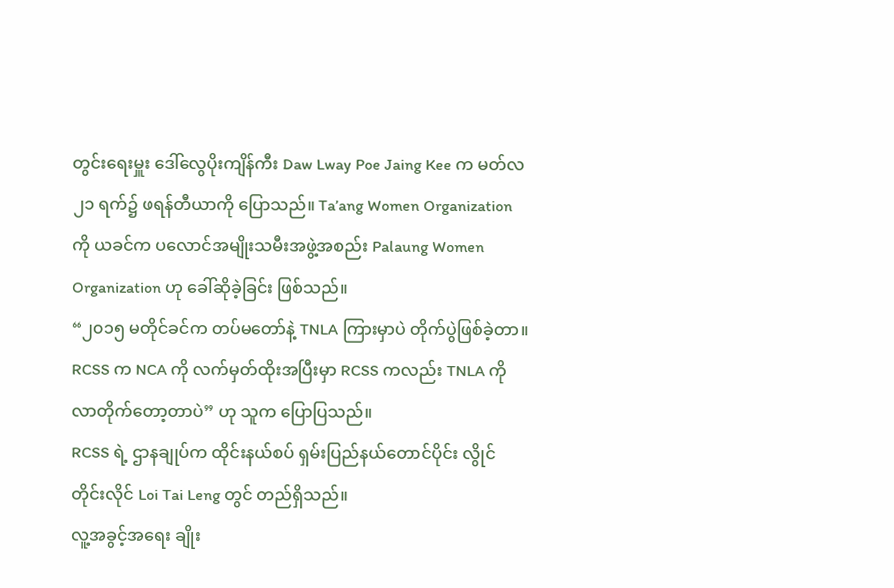တွင်းရေးမှူး ဒေါ်လွေပိုးကျိန်ကီး Daw Lway Poe Jaing Kee က မတ်လ ၂၁ ရက်၌ ဖရန်တီယာကို ပြောသည်။ Ta’ang Women Organization ကို ယခင်က ပလောင်အမျိုးသမီးအဖွဲ့အစည်း Palaung Women Organization ဟု ခေါ်ဆိုခဲ့ခြင်း ဖြစ်သည်။
“၂၀၁၅ မတိုင်ခင်က တပ်မတော်နဲ့ TNLA ကြားမှာပဲ တိုက်ပွဲဖြစ်ခဲ့တာ။ RCSS က NCA ကို လက်မှတ်ထိုးအပြီးမှာ RCSS ကလည်း TNLA ကို လာတိုက်တော့တာပဲ” ဟု သူက ပြောပြသည်။
RCSS ရဲ့ ဌာနချုပ်က ထိုင်းနယ်စပ် ရှမ်းပြည်နယ်တောင်ပိုင်း လွိုင်တိုင်းလိုင် Loi Tai Leng တွင် တည်ရှိသည်။
လူ့အခွင့်အရေး ချိုး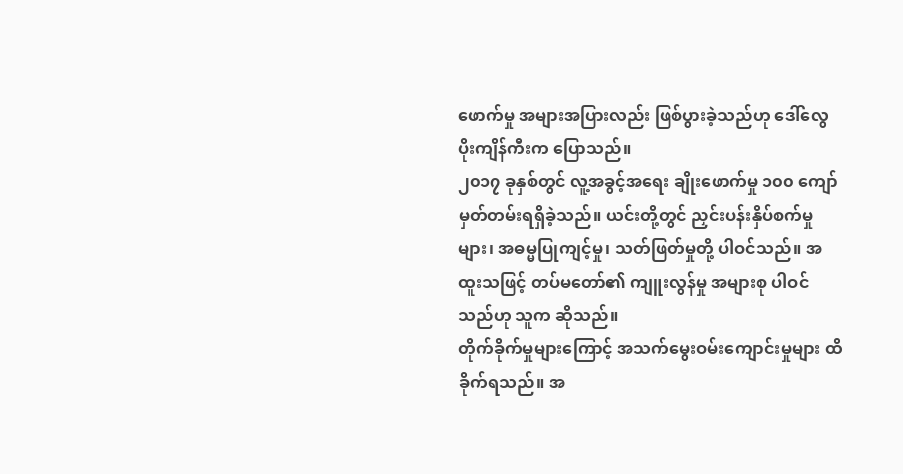ဖောက်မှု အများအပြားလည်း ဖြစ်ပွားခဲ့သည်ဟု ဒေါ်လွေပိုးကျိန်ကီးက ပြောသည်။
၂၀၁၇ ခုနှစ်တွင် လူ့အခွင့်အရေး ချိုးဖောက်မှု ၁၀၀ ကျော် မှတ်တမ်းရရှိခဲ့သည်။ ယင်းတို့တွင် ညှင်းပန်းနှိပ်စက်မှုများ၊ အဓမ္မပြုကျင့်မှု၊ သတ်ဖြတ်မှုတို့ ပါဝင်သည်။ အထူးသဖြင့် တပ်မတော်၏ ကျူးလွန်မှု အများစု ပါဝင်သည်ဟု သူက ဆိုသည်။
တိုက်ခိုက်မှုများကြောင့် အသက်မွေးဝမ်းကျောင်းမှုများ ထိခိုက်ရသည်။ အ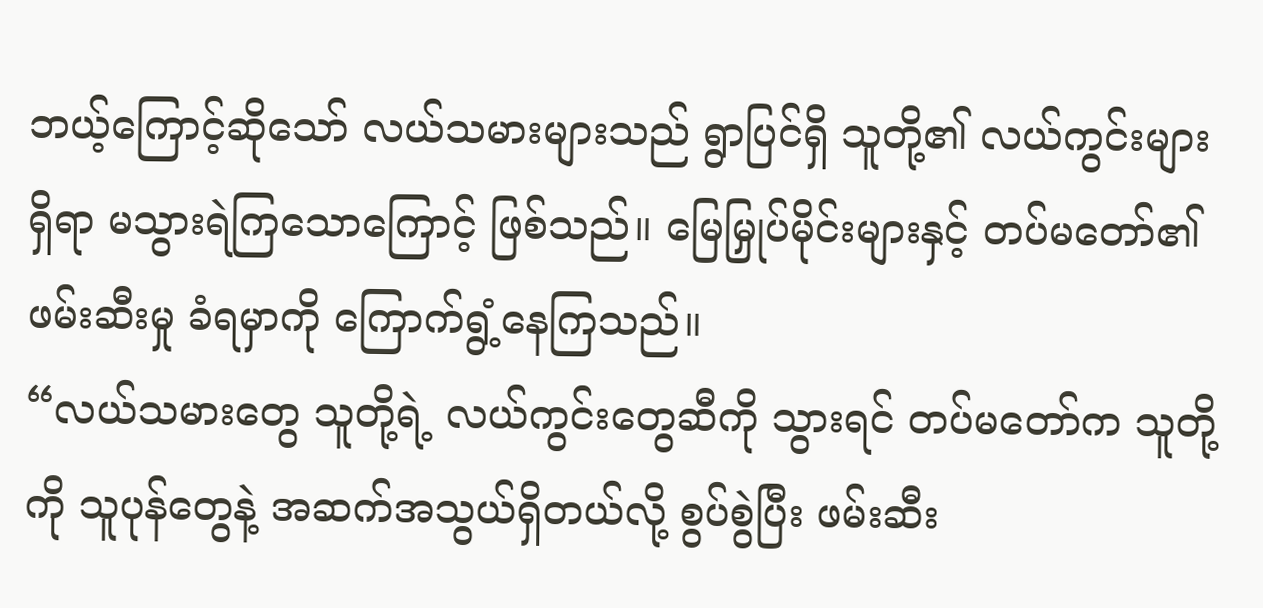ဘယ့်ကြောင့်ဆိုသော် လယ်သမားများသည် ရွာပြင်ရှိ သူတို့၏ လယ်ကွင်းများရှိရာ မသွားရဲကြသောကြောင့် ဖြစ်သည်။ မြေမြှုပ်မိုင်းများနှင့် တပ်မတော်၏ဖမ်းဆီးမှု ခံရမှာကို ကြောက်ရွံ့နေကြသည်။
“လယ်သမားတွေ သူတို့ရဲ့ လယ်ကွင်းတွေဆီကို သွားရင် တပ်မတော်က သူတို့ကို သူပုန်တွေနဲ့ အဆက်အသွယ်ရှိတယ်လို့ စွပ်စွဲပြီး ဖမ်းဆီး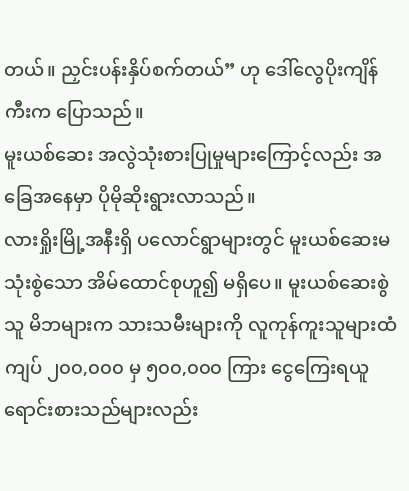တယ်။ ညှင်းပန်းနှိပ်စက်တယ်” ဟု ဒေါ်လွေပိုးကျိန်ကီးက ပြောသည်။
မူးယစ်ဆေး အလွဲသုံးစားပြုမှုများကြောင့်လည်း အခြေအနေမှာ ပိုမိုဆိုးရွားလာသည်။
လားရှိုးမြို့အနီးရှိ ပလောင်ရွာများတွင် မူးယစ်ဆေးမသုံးစွဲသော အိမ်ထောင်စုဟူ၍ မရှိပေ။ မူးယစ်ဆေးစွဲသူ မိဘများက သားသမီးများကို လူကုန်ကူးသူများထံ ကျပ် ၂၀၀,၀၀၀ မှ ၅၀၀,၀၀၀ ကြား ငွေကြေးရယူ ရောင်းစားသည်များလည်း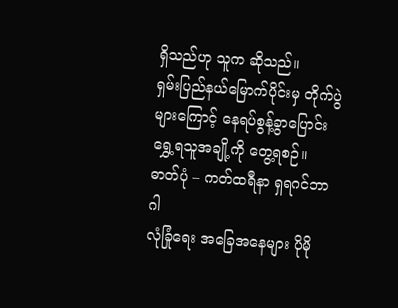ရှိသည်ဟု သူက ဆိုသည်။
ရှမ်းပြည်နယ်မြောက်ပိုင်းမှ တိုက်ပွဲများကြောင့် နေရပ်စွန့်ခွာပြောင်းရွှေ့ရသူအချို့ကို တွေ့ရစဉ်။ ဓာတ်ပုံ – ကတ်ထရီနာ ရှရဂင်ဘာဂါ
လုံခြုံရေး အခြေအနေများ ပိုမို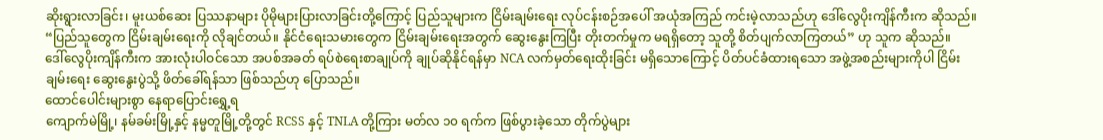ဆိုးရွားလာခြင်း၊ မူးယစ်ဆေး ပြဿနာများ ပိုမိုများပြားလာခြင်းတို့ကြောင့် ပြည်သူများက ငြိမ်းချမ်းရေး လုပ်ငန်းစဉ်အပေါ် အယုံအကြည် ကင်းမဲ့လာသည်ဟု ဒေါ်လွေပိုးကျိန်ကီးက ဆိုသည်။ “ပြည်သူတွေက ငြိမ်းချမ်းရေးကို လိုချင်တယ်။ နိုင်ငံရေးသမားတွေက ငြိမ်းချမ်းရေးအတွက် ဆွေးနွေးကြပြီး တိုးတက်မှုက မရရှိတော့ သူတို့ စိတ်ပျက်လာကြတယ်” ဟု သူက ဆိုသည်။
ဒေါ်လွေပိုးကျိန်ကီးက အားလုံးပါဝင်သော အပစ်အခတ် ရပ်စဲရေးစာချုပ်ကို ချုပ်ဆိုနိုင်ရန်မှာ NCA လက်မှတ်ရေးထိုးခြင်း မရှိသောကြောင့် ပိတ်ပင်ခံထားရသော အဖွဲ့အစည်းများကိုပါ ငြိမ်းချမ်းရေး ဆွေးနွေးပွဲသို့ ဖိတ်ခေါ်ရန်သာ ဖြစ်သည်ဟု ပြောသည်။
ထောင်ပေါင်းများစွာ နေရာပြောင်းရွှေ့ရ
ကျောက်မဲမြို့၊ နမ်ခမ်းမြို့နှင့် နမ္မတူမြို့တို့တွင် RCSS နှင့် TNLA တို့ကြား မတ်လ ၁၀ ရက်က ဖြစ်ပွားခဲ့သော တိုက်ပွဲများ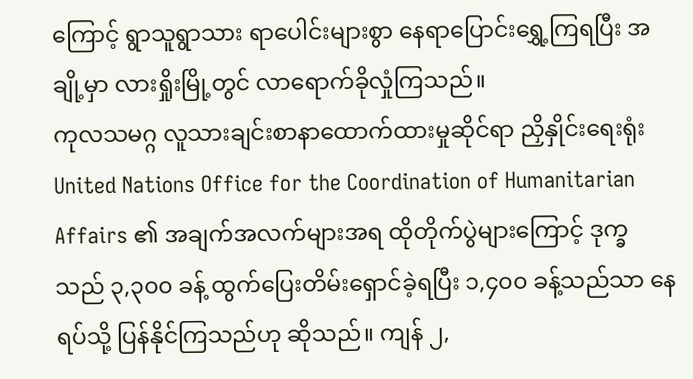ကြောင့် ရွာသူရွာသား ရာပေါင်းများစွာ နေရာပြောင်းရွှေ့ကြရပြီး အချို့မှာ လားရှိုးမြို့တွင် လာရောက်ခိုလှုံကြသည်။
ကုလသမဂ္ဂ လူသားချင်းစာနာထောက်ထားမှုဆိုင်ရာ ညှိနှိုင်းရေးရုံး United Nations Office for the Coordination of Humanitarian Affairs ၏ အချက်အလက်များအရ ထိုတိုက်ပွဲများကြောင့် ဒုက္ခသည် ၃,၃၀၀ ခန့် ထွက်ပြေးတိမ်းရှောင်ခဲ့ရပြီး ၁,၄၀၀ ခန့်သည်သာ နေရပ်သို့ ပြန်နိုင်ကြသည်ဟု ဆိုသည်။ ကျန် ၂,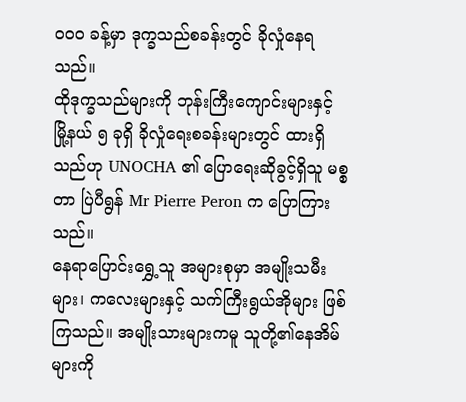၀၀၀ ခန့်မှာ ဒုက္ခသည်စခန်းတွင် ခိုလှုံနေရသည်။
ထိုဒုက္ခသည်များကို ဘုန်းကြီးကျောင်းများနှင့် မြို့နယ် ၅ ခုရှိ ခိုလှုံရေးစခန်းများတွင် ထားရှိသည်ဟု UNOCHA ၏ ပြောရေးဆိုခွင့်ရှိသူ မစ္စတာ ပြဲပီရွန် Mr Pierre Peron က ပြောကြားသည်။
နေရာပြောင်းရွှေ့သူ အများစုမှာ အမျိုးသမီးများ၊ ကလေးများနှင့် သက်ကြီးရွယ်အိုများ ဖြစ်ကြသည်။ အမျိုးသားများကမူ သူတို့၏နေအိမ်များကို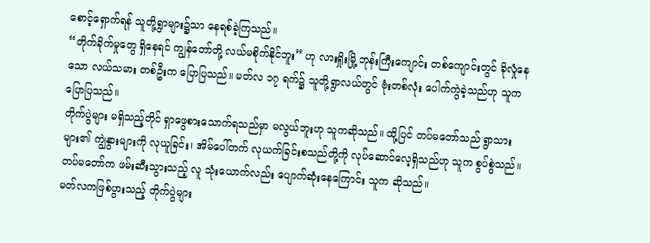စောင့်ရှောက်ရန် သူတို့ရွာများ၌သာ နေရစ်ခဲ့ကြသည်။
“တိုက်ခိုက်မှုတွေ ရှိနေရင် ကျွန်တော်တို့ လယ်မစိုက်နိုင်ဘူး” ဟု လားရှိုးမြို့ ဘုန်းကြီးကျောင်း တစ်ကျောင်းတွင် ခိုလှုံနေသော လယ်သမား တစ်ဦးက ပြောပြသည်။ မတ်လ ၁၇ ရက်၌ သူတို့ရွာလယ်တွင် ဗုံးတစ်လုံး ပေါက်ကွဲခဲ့သည်ဟု သူက ပြောပြသည်။
တိုက်ပွဲများ မရှိသည့်တိုင် ရှာဖွေစားသောက်ရသည်မှာ မလွယ်ဘူးဟု သူကဆိုသည်။ ထို့ပြင် တပ်မတော်သည် ရွာသားများ၏ ကျွဲနွားများကို လုယူခြင်း၊ အိမ်ပေါ်တက် လုယက်ခြင်းစသည်တို့ကို လုပ်ဆောင်လေ့ရှိသည်ဟု သူက စွပ်စွဲသည်။ တပ်မတော်က ဖမ်းဆီးသွားသည့် လူ သုံးယောက်လည်း ပျောက်ဆုံးနေကြောင်း သူက ဆိုသည်။
မတ်လကဖြစ်ပွားသည့် တိုက်ပွဲများ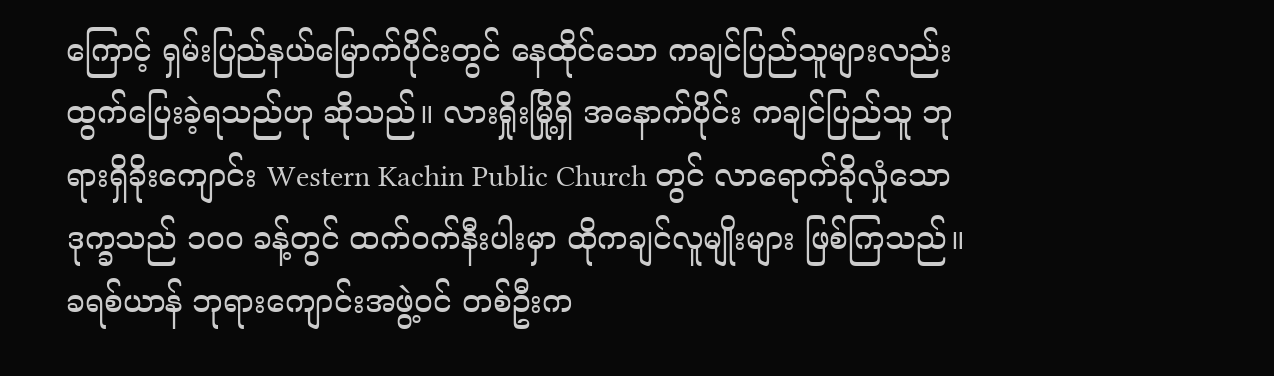ကြောင့် ရှမ်းပြည်နယ်မြောက်ပိုင်းတွင် နေထိုင်သော ကချင်ပြည်သူများလည်း ထွက်ပြေးခဲ့ရသည်ဟု ဆိုသည်။ လားရှိုးမြို့ရှိ အနောက်ပိုင်း ကချင်ပြည်သူ ဘုရားရှိခိုးကျောင်း Western Kachin Public Church တွင် လာရောက်ခိုလှုံသော ဒုက္ခသည် ၁၀၀ ခန့်တွင် ထက်ဝက်နီးပါးမှာ ထိုကချင်လူမျိုးများ ဖြစ်ကြသည်။
ခရစ်ယာန် ဘုရားကျောင်းအဖွဲ့ဝင် တစ်ဦးက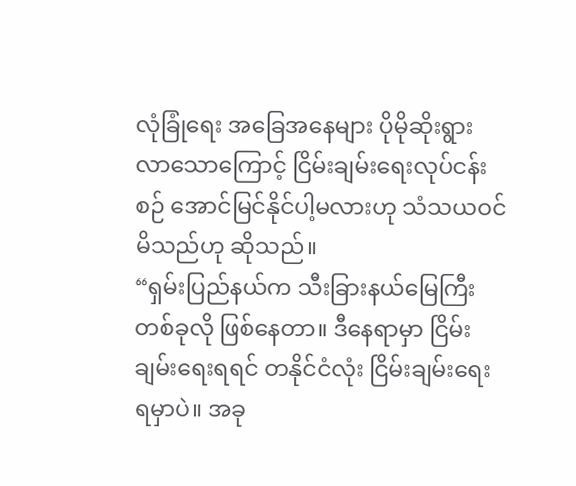လုံခြုံရေး အခြေအနေများ ပိုမိုဆိုးရွားလာသောကြောင့် ငြိမ်းချမ်းရေးလုပ်ငန်းစဉ် အောင်မြင်နိုင်ပါ့မလားဟု သံသယဝင်မိသည်ဟု ဆိုသည်။
“ရှမ်းပြည်နယ်က သီးခြားနယ်မြေကြီး တစ်ခုလို ဖြစ်နေတာ။ ဒီနေရာမှာ ငြိမ်းချမ်းရေးရရင် တနိုင်ငံလုံး ငြိမ်းချမ်းရေး ရမှာပဲ။ အခု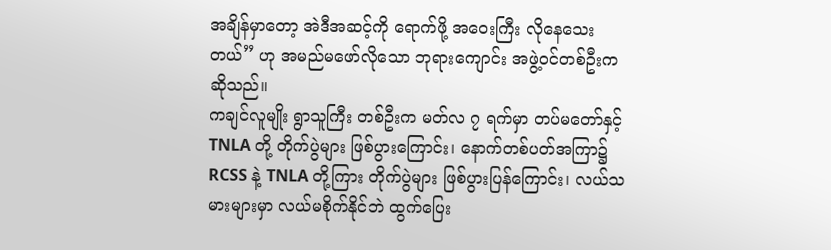အချိန်မှာတော့ အဲဒီအဆင့်ကို ရောက်ဖို့ အဝေးကြီး လိုနေသေးတယ်” ဟု အမည်မဖော်လိုသော ဘုရားကျောင်း အဖွဲ့ဝင်တစ်ဦးက ဆိုသည်။
ကချင်လူမျိုး ရွာသူကြီး တစ်ဦးက မတ်လ ၇ ရက်မှာ တပ်မတော်နှင့် TNLA တို့ တိုက်ပွဲများ ဖြစ်ပွားကြောင်း၊ နောက်တစ်ပတ်အကြာ၌ RCSS နဲ့ TNLA တို့ကြား တိုက်ပွဲများ ဖြစ်ပွားပြန်ကြောင်း၊ လယ်သမားများမှာ လယ်မစိုက်နိုင်ဘဲ ထွက်ပြေး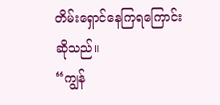တိမ်းရှောင်နေကြရကြောင်း ဆိုသည်။
“ကျွန်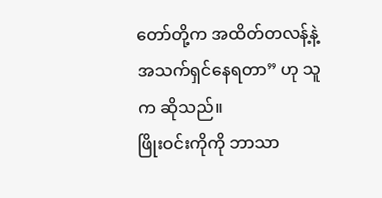တော်တို့က အထိတ်တလန့်နဲ့ အသက်ရှင်နေရတာ” ဟု သူက ဆိုသည်။
ဖြိုးဝင်းကိုကို ဘာသာ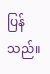ပြန်သည်။